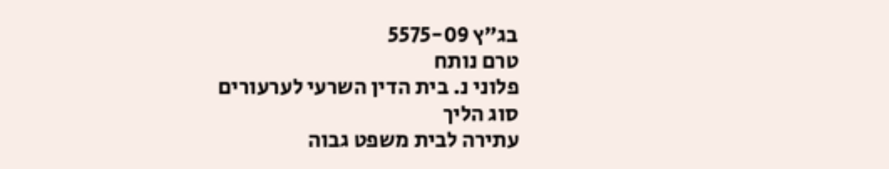בג"ץ 5575-09
טרם נותח
פלוני נ. בית הדין השרעי לערעורים
סוג הליך
עתירה לבית משפט גבוה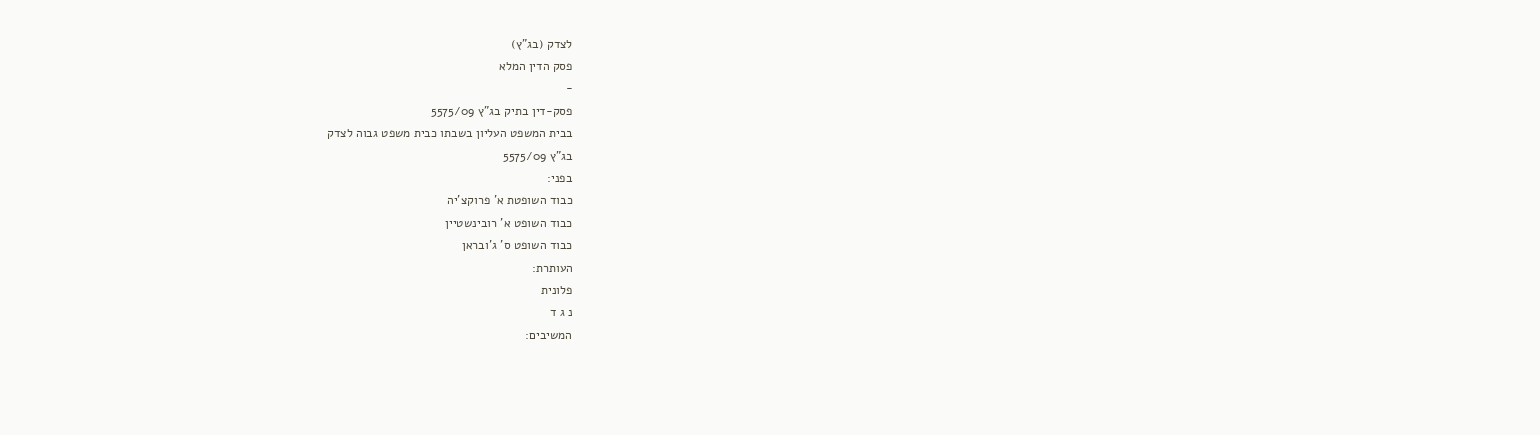לצדק (בג"ץ)
פסק הדין המלא
-
פסק-דין בתיק בג"ץ 5575/09
בבית המשפט העליון בשבתו כבית משפט גבוה לצדק
בג"ץ 5575/09
בפני:
כבוד השופטת א' פרוקצ'יה
כבוד השופט א' רובינשטיין
כבוד השופט ס' ג'ובראן
העותרת:
פלונית
נ ג ד
המשיבים: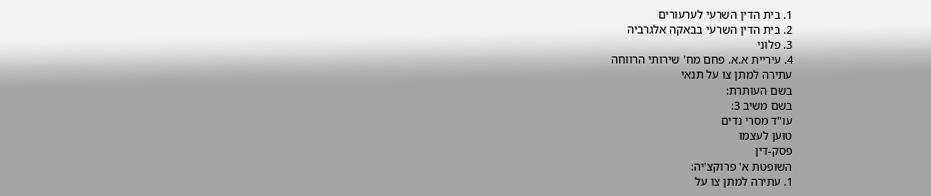1. בית הדין השרעי לערעורים
2. בית הדין השרעי בבאקה אלגרביה
3. פלוני
4. עיריית א.א. פחם מח' שירותי הרווחה
עתירה למתן צו על תנאי
בשם העותרת:
בשם משיב 3:
עו"ד מסרי נדים
טוען לעצמו
פסק-דין
השופטת א' פרוקצ'יה:
1. עתירה למתן צו על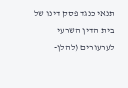תנאי כנגד פסק דינו של בית הדין השרעי לערעורים (להלן-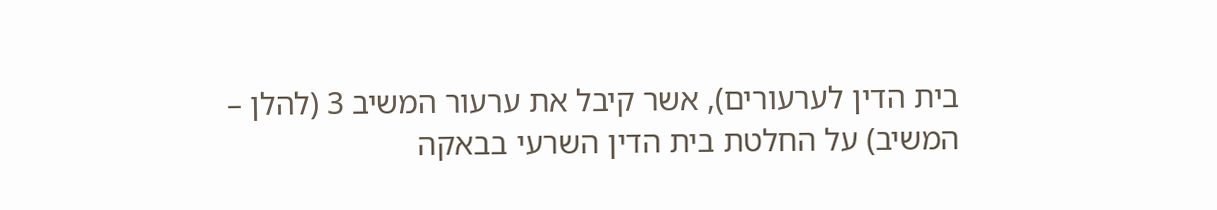בית הדין לערעורים), אשר קיבל את ערעור המשיב 3 (להלן – המשיב) על החלטת בית הדין השרעי בבאקה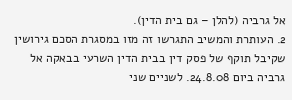אל גרביה (להלן – גם בית הדין).
2. העותרת והמשיב התגרשו זה מזו במסגרת הסכם גירושין שקיבל תוקף של פסק דין בבית הדין השרעי בבאקה אל גרביה ביום 24.8.08. לשניים שני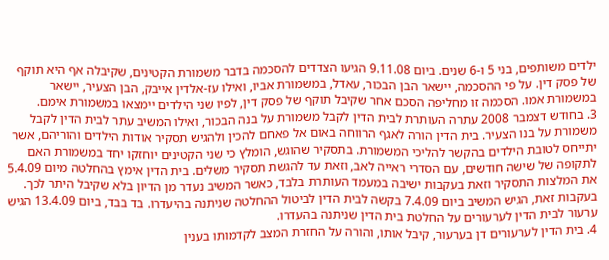ילדים משותפים, בני 5 ו-6 שנים. ביום 9.11.08 הגיעו הצדדים להסכמה בדבר משמורת הקטינים, שקיבלה אף היא תוקף של פסק דין. על פי ההסכמה, יישאר הבן הבכור, עאדל, במשמורת אביו, ואילו עז-אלדין אייבק, הבן הצעיר, יישאר במשמורת אמו. הסכמה זו מחליפה הסכם אחר שקיבל תוקף של פסק דין, לפיו שני הילדים יימצאו במשמורת אימם.
3. בחודש דצמבר 2008 עתרה העותרת לבית הדין לקבל משמורת על בנה הבכור, ואילו המשיב עתר לבית הדין לקבל משמורת על בנו הצעיר. בית הדין הורה לאגף הרווחה באום אל פאחם להכין ולהגיש תסקיר אודות הילדים והוריהם, אשר יתייחס לטובת הילדים בהקשר להליכי המשמורת. בתסקיר שהוגש, הומלץ כי שני הקטינים יוחזקו יחד במשמורת האם לתקופה של שישה חודשים, עם הסדרי ראייה לאב, וזאת עד להגשת תסקיר משלים. בית הדין אימץ בהחלטה מיום 5.4.09 את המלצות התסקיר וזאת בעקבות ישיבה במעמד העותרת בלבד, כאשר המשיב נעדר מן הדיון בלא שקיבל היתר לכך. בעקבות זאת, הגיש המשיב ביום 7.4.09 בקשה לבית הדין לביטול ההחלטה שניתנה בהיעדרו. בד בבד, ביום 13.4.09 הגיש ערעור לבית הדין לערעורים על החלטת בית הדין שניתנה בהעדרו.
4. בית הדין לערעורים דן בערעור, קיבל אותו, והורה על החזרת המצב לקדמותו בענין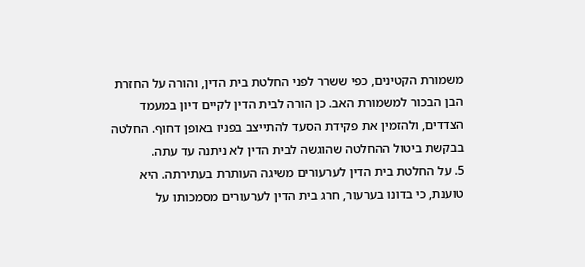משמורת הקטינים, כפי ששרר לפני החלטת בית הדין, והורה על החזרת הבן הבכור למשמורת האב. כן הורה לבית הדין לקיים דיון במעמד הצדדים, ולהזמין את פקידת הסעד להתייצב בפניו באופן דחוף. החלטה בבקשת ביטול ההחלטה שהוגשה לבית הדין לא ניתנה עד עתה.
5. על החלטת בית הדין לערעורים משיגה העותרת בעתירתה. היא טוענת, כי בדונו בערעור, חרג בית הדין לערעורים מסמכותו על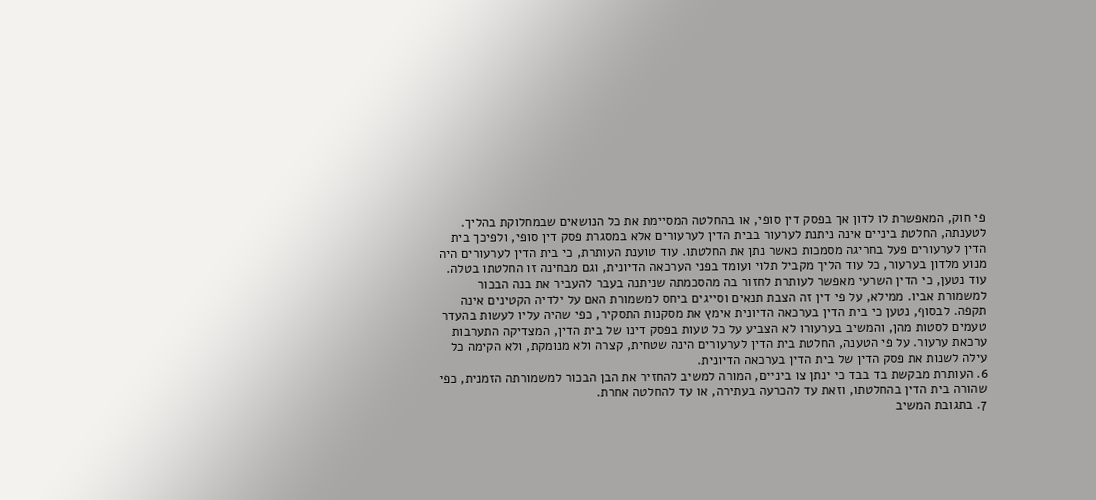פי חוק, המאפשרת לו לדון אך בפסק דין סופי, או בהחלטה המסיימת את כל הנושאים שבמחלוקת בהליך. לטענתה, החלטת ביניים אינה ניתנת לערעור בבית הדין לערעורים אלא במסגרת פסק דין סופי, ולפיכך בית הדין לערעורים פעל בחריגה מסמכות כאשר נתן את החלטתו. עוד טוענת העותרת, כי בית הדין לערעורים היה מנוע מלדון בערעור, כל עוד הליך מקביל תלוי ועומד בפני הערכאה הדיונית, וגם מבחינה זו החלטתו בטלה. עוד נטען, כי הדין השרעי מאפשר לעותרת לחזור בה מהסכמתה שניתנה בעבר להעביר את בנה הבכור למשמורת אביו. ממילא, על פי דין זה הצבת תנאים וסייגים ביחס למשמורת האם על ילדיה הקטינים אינה תקפה. לבסוף, נטען כי בית הדין בערכאה הדיונית אימץ את מסקנות התסקיר, כפי שהיה עליו לעשות בהעדר טעמים לסטות מהן, והמשיב בערעורו לא הצביע על כל טעות בפסק דינו של בית הדין, המצדיקה התערבות ערכאת ערעור. על פי הטענה, החלטת בית הדין לערעורים הינה שטחית, קצרה ולא מנומקת, ולא הקימה כל עילה לשנות את פסק הדין של בית הדין בערכאה הדיונית.
6. העותרת מבקשת בד בבד כי ינתן צו ביניים, המורה למשיב להחזיר את הבן הבכור למשמורתה הזמנית, כפי שהורה בית הדין בהחלטתו, וזאת עד להכרעה בעתירה, או עד להחלטה אחרת.
7. בתגובת המשיב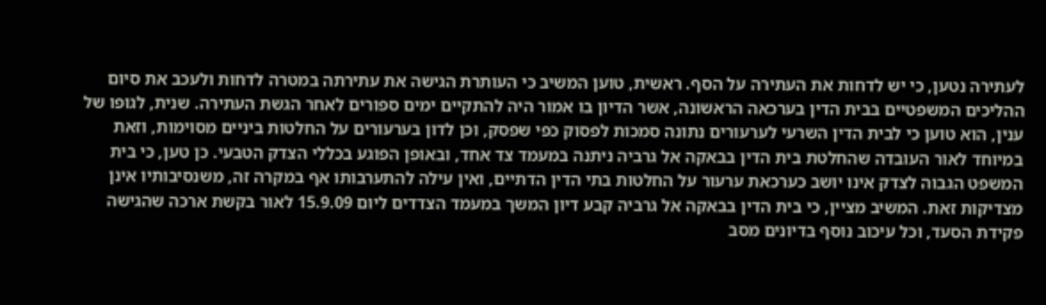לעתירה נטען, כי יש לדחות את העתירה על הסף. ראשית, טוען המשיב כי העותרת הגישה את עתירתה במטרה לדחות ולעכב את סיום ההליכים המשפטיים בבית הדין בערכאה הראשונה, אשר הדיון בו אמור היה להתקיים ימים ספורים לאחר הגשת העתירה. שנית, לגופו של ענין, הוא טוען כי לבית הדין השרעי לערעורים נתונה סמכות לפסוק כפי שפסק, וכן לדון בערעורים על החלטות ביניים מסוימות, וזאת במיוחד לאור העובדה שהחלטת בית הדין בבאקה אל גרביה ניתנה במעמד צד אחד, ובאופן הפוגע בכללי הצדק הטבעי. כן טען, כי בית המשפט הגבוה לצדק אינו יושב כערכאת ערעור על החלטות בתי הדין הדתיים, ואין עילה להתערבותו אף במקרה זה, משנסיבותיו אינן מצדיקות זאת. המשיב מציין, כי בית הדין בבאקה אל גרביה קבע דיון המשך במעמד הצדדים ליום 15.9.09 לאור בקשת ארכה שהגישה פקידת הסעד, וכל עיכוב נוסף בדיונים מסב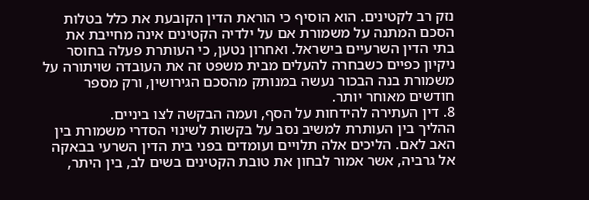נזק רב לקטינים. הוא הוסיף כי הוראת הדין הקובעת את כלל בטלות הסכם המתנה על משמורת אם על ילדיה הקטינים אינה מחייבת את בתי הדין השרעיים בישראל. ואחרון נטען, כי העותרת פעלה בחוסר ניקיון כפיים כשבחרה להעלים מבית משפט זה את העובדה שויתורה על משמורת בנה הבכור נעשה במנותק מהסכם הגירושין, ורק מספר חודשים מאוחר יותר.
8. דין העתירה להידחות על הסף, ועמה הבקשה לצו ביניים.
ההליך בין העותרת למשיב נסב על בקשות לשינוי הסדרי משמורת בין האב לאם. הליכים אלה תלויים ועומדים בפני בית הדין השרעי בבאקה אל גרביה, אשר אמור לבחון את טובת הקטינים בשים לב, בין היתר,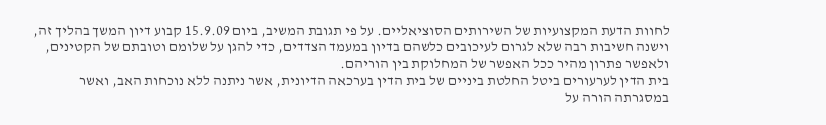לחוות הדעת המקצועיות של השירותים הסוציאליים. על פי תגובת המשיב, ביום 15.9.09 קבוע דיון המשך בהליך זה, וישנה חשיבות רבה שלא לגרום לעיכובים כלשהם בדיון במעמד הצדדים, כדי להגן על שלומם וטובתם של הקטינים, ולאפשר פתרון מהיר ככל האפשר של המחלוקת בין הוריהם.
בית הדין לערעורים ביטל החלטת ביניים של בית הדין בערכאה הדיונית, אשר ניתנה ללא נוכחות האב, ואשר במסגרתה הורה על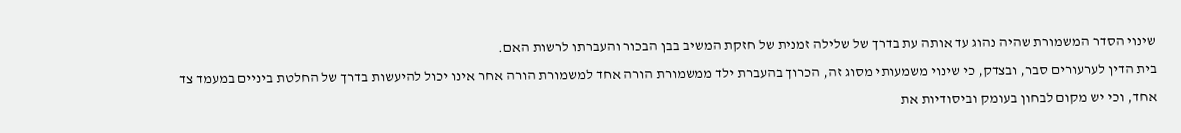שינוי הסדר המשמורת שהיה נהוג עד אותה עת בדרך של שלילה זמנית של חזקת המשיב בבן הבכור והעברתו לרשות האם.
בית הדין לערעורים סבר, ובצדק, כי שינוי משמעותי מסוג זה, הכרוך בהעברת ילד ממשמורת הורה אחד למשמורת הורה אחר אינו יכול להיעשות בדרך של החלטת ביניים במעמד צד אחד, וכי יש מקום לבחון בעומק וביסודיות את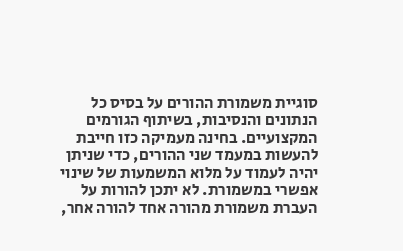סוגיית משמורת ההורים על בסיס כל הנתונים והנסיבות, בשיתוף הגורמים המקצועיים. בחינה מעמיקה כזו חייבת להעשות במעמד שני ההורים, כדי שניתן יהיה לעמוד על מלוא המשמעות של שינוי אפשרי במשמורת. לא יתכן להורות על העברת משמורת מהורה אחד להורה אחר,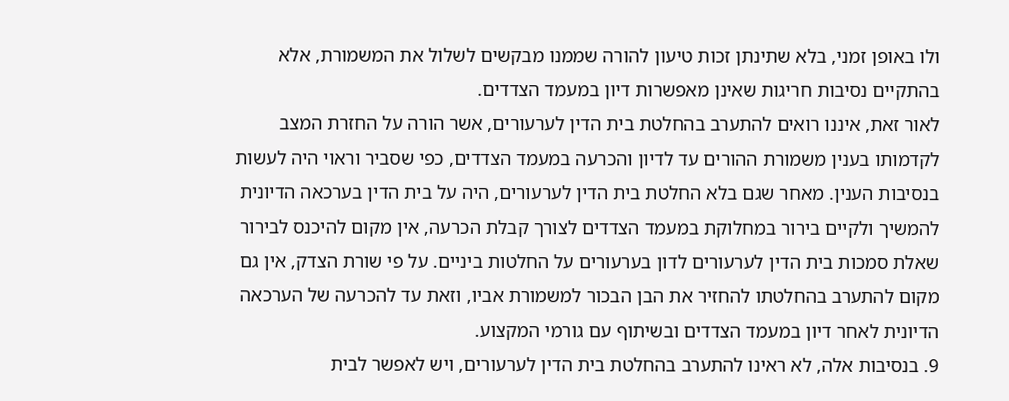ולו באופן זמני, בלא שתינתן זכות טיעון להורה שממנו מבקשים לשלול את המשמורת, אלא בהתקיים נסיבות חריגות שאינן מאפשרות דיון במעמד הצדדים.
לאור זאת, איננו רואים להתערב בהחלטת בית הדין לערעורים, אשר הורה על החזרת המצב לקדמותו בענין משמורת ההורים עד לדיון והכרעה במעמד הצדדים, כפי שסביר וראוי היה לעשות בנסיבות הענין. מאחר שגם בלא החלטת בית הדין לערעורים, היה על בית הדין בערכאה הדיונית להמשיך ולקיים בירור במחלוקת במעמד הצדדים לצורך קבלת הכרעה, אין מקום להיכנס לבירור שאלת סמכות בית הדין לערעורים לדון בערעורים על החלטות ביניים. על פי שורת הצדק, אין גם מקום להתערב בהחלטתו להחזיר את הבן הבכור למשמורת אביו, וזאת עד להכרעה של הערכאה הדיונית לאחר דיון במעמד הצדדים ובשיתוף עם גורמי המקצוע.
9. בנסיבות אלה, לא ראינו להתערב בהחלטת בית הדין לערעורים, ויש לאפשר לבית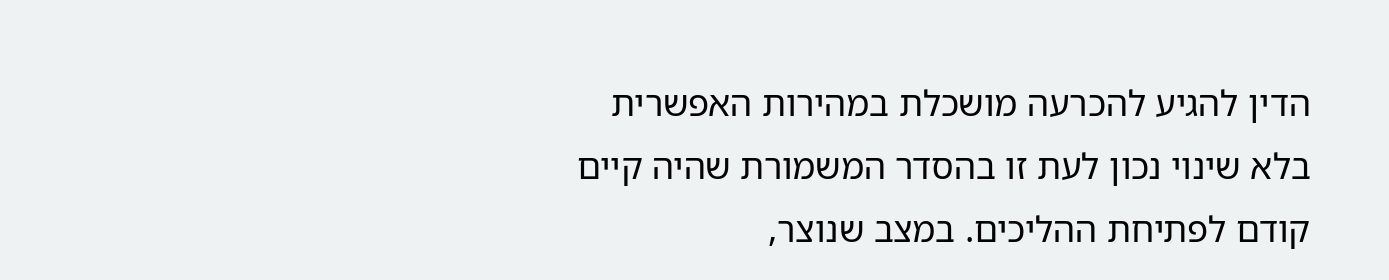הדין להגיע להכרעה מושכלת במהירות האפשרית בלא שינוי נכון לעת זו בהסדר המשמורת שהיה קיים קודם לפתיחת ההליכים. במצב שנוצר,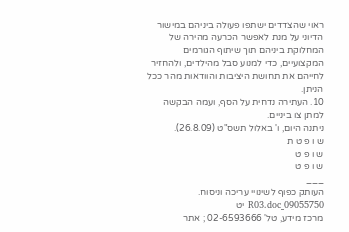ראוי שהצדדים ישתפו פעולה ביניהם במישור הדיוני על מנת לאפשר הכרעה מהירה של המחלוקת ביניהם תוך שיתוף הגורמים המקצועיים, כדי למנוע סבל מהילדים, ולהחזיר לחייהם את תחושת היציבות והוודאות מהר ככל הניתן.
10. העתירה נדחית על הסף, ועמה הבקשה למתן צו ביניים.
ניתנה היום, ו' באלול תשס"ט (26.8.09).
ש ו פ ט ת
ש ו פ ט
ש ו פ ט
___
העותק כפוף לשינויי עריכה וניסוח. 09055750_R03.doc יט
מרכז מידע, טל' 02-6593666 ; אתר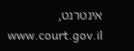אינטרנט, www.court.gov.il